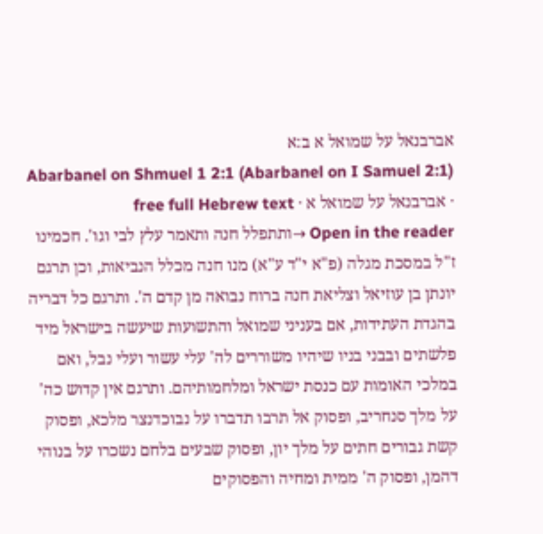אברבנאל על שמואל א ב:א
Abarbanel on Shmuel 1 2:1 (Abarbanel on I Samuel 2:1) · אברבנאל על שמואל א · free full Hebrew text
Open in the reader →ותתפלל חנה ותאמר עלץ לבי וגו'. חכמינו ז"ל במסכת מגלה (פ"א י"ד ע"א) מנו חנה מכלל הנביאות, וכן תרגם יונתן בן עוזיאל וצליאת חנה ברוח נבואה מן קדם ה'. ותרגם כל דבריה בהגדת העתידות, אם בעניני שמואל והתשועות שיעשה בישראל מיד פלשתים ובבני בניו שיהיו משוררים לה' עלי עשור ועלי נבל, ואם במלכי האומות עם כנסת ישראל ומלחמותיהם. ותרגם אין קדוש כה' על מלך סנחריב, ופסוק אל תרבו תדברו על נבוכדנצר מלכא, ופסוק קשת גבורים חתים על מלך יון, ופסוק שבעים בלחם נשכרו על בנוהי דהמן, ופסוק ה' ממית ומחיה והפסוקים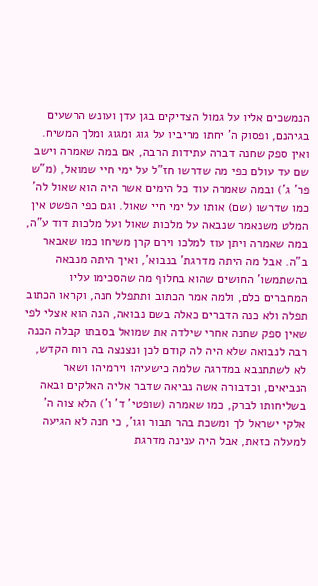הנמשכים אליו על גמול הצדיקים בגן עדן ועונש הרשעים בגיהנם, ופסוק ה' יחתו מריביו על גוג ומגוג ומלך המשיח. ואין ספק שחנה דברה עתידות הרבה, אם במה שאמרה וישב שם עד עולם כפי מה שדרשו חז"ל על ימי חיי שמואל, (מ"ש פר' ג') ובמה שאמרה עוד כל הימים אשר היה הוא שאול לה' כמו שדרשו (שם) אותו על ימי חיי שאול. וגם כפי הפשט אין המלט משנאמר שנבאה על מלכות שאול ועל מלכות דוד ע"ה, במה שאמרה ויתן עוז למלכו וירם קרן משיחו כמו שאבאר ב"ה. אבל מה היתה מדרגת' בנבוא', ואיך היתה מנבאה בהשתמשו' החושים שהוא בחלוף מה שהסכימו עליו המחברים כלם, ולמה אמר הכתוב ותתפלל חנה, וקראו הכתוב תפלה ולא כנה הדברים כאלה בשם נבואה, הנה הוא אצלי לפי שאין ספק שחנה אחרי שילדה את שמואל בסבתו קבלה הכנה רבה לנבואה שלא היה לה קודם לכן ונצנצה בה רוח הקדש, לא לשתתנבא במדרגה שלמה כישעיהו וירמיהו ושאר הנביאים, וכדבורה אשה נביאה שדבר אליה האלקים ובאה בשליחותו לברק, כמו שאמרה (שופטי' ד' ו') הלא צוה ה' אלקי ישראל לך ומשכת בהר תבור וגו', כי חנה לא הגיעה למעלה כזאת, אבל היה ענינה מדרגת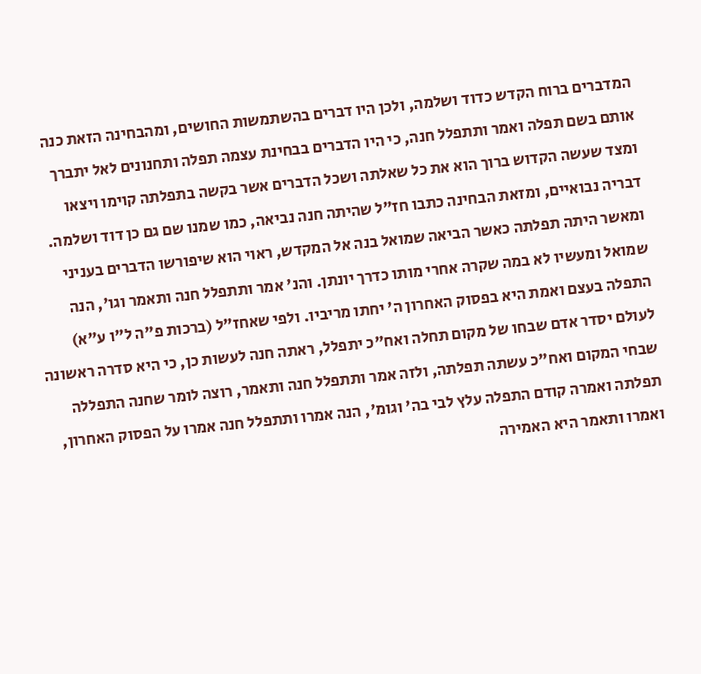המדברים ברוח הקדש כדוד ושלמה, ולכן היו דברים בהשתמשות החושים, ומהבחינה הזאת כנה אותם בשם תפלה ואמר ותתפלל חנה, כי היו הדברים בבחינת עצמה תפלה ותחנונים לאל יתברך ומצד שעשה הקדוש ברוך הוא את כל שאלתה ושכל הדברים אשר בקשה בתפלתה קוימו ויצאו דבריה נבואיים, ומזאת הבחינה כתבו חז"ל שהיתה חנה נביאה, כמו שמנו שם גם כן דוד ושלמה. ומאשר היתה תפלתה כאשר הביאה שמואל בנה אל המקדש, ראוי הוא שיפורשו הדברים בעניני שמואל ומעשיו לא במה שקרה אחרי מותו כדרך יונתן. והנ' אמר ותתפלל חנה ותאמר וגו', הנה התפלה בעצם ואמת היא בפסוק האחרון ה' יחתו מריביו. ולפי שאחז"ל (ברכות פ"ה ל"ו ע"א) לעולם יסדר אדם שבחו של מקום תחלה ואח"כ יתפלל, ראתה חנה לעשות כן, כי היא סדרה ראשונה שבחי המקום ואח"כ עשתה תפלתה, ולזה אמר ותתפלל חנה ותאמר, רוצה לומר שחנה התפללה תפלתה ואמרה קודם התפלה עלץ לבי בה' וגומ', הנה אמרו ותתפלל חנה אמרו על הפסוק האחרון, ואמרו ותאמר היא האמירה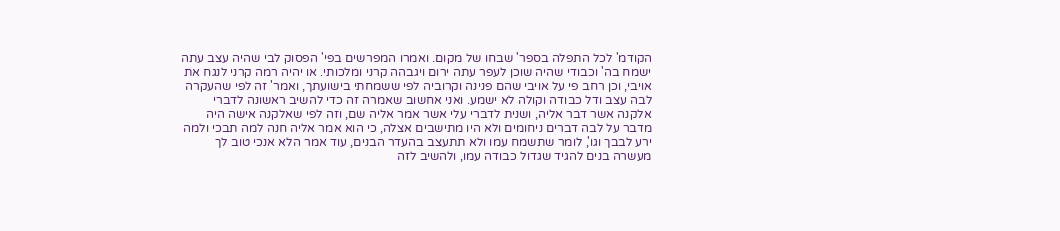הקודמ' לכל התפלה בספר' שבחו של מקום. ואמרו המפרשים בפי' הפסוק לבי שהיה עצב עתה ישמח בה' וכבודי שהיה שוכן לעפר עתה ירום ויגבהה קרני ומלכותי. או יהיה רמה קרני לנגח את אויבי, וכן רחב פי על אויבי שהם פנינה וקרוביה לפי ששמחתי בישועתך, ואמר' זה לפי שהעקרה לבה עצב ודל כבודה וקולה לא ישמע. ואני אחשוב שאמרה זה כדי להשיב ראשונה לדברי אלקנה אשר דבר אליה, ושנית לדברי עלי אשר אמר אליה שם, וזה לפי שאלקנה אישה היה מדבר על לבה דברים ניחומים ולא היו מתישבים אצלה, כי הוא אמר אליה חנה למה תבכי ולמה ירע לבבך וגו', לומר שתשמח עמו ולא תתעצב בהעדר הבנים, עוד אמר הלא אנכי טוב לך מעשרה בנים להגיד שגדול כבודה עמו, ולהשיב לזה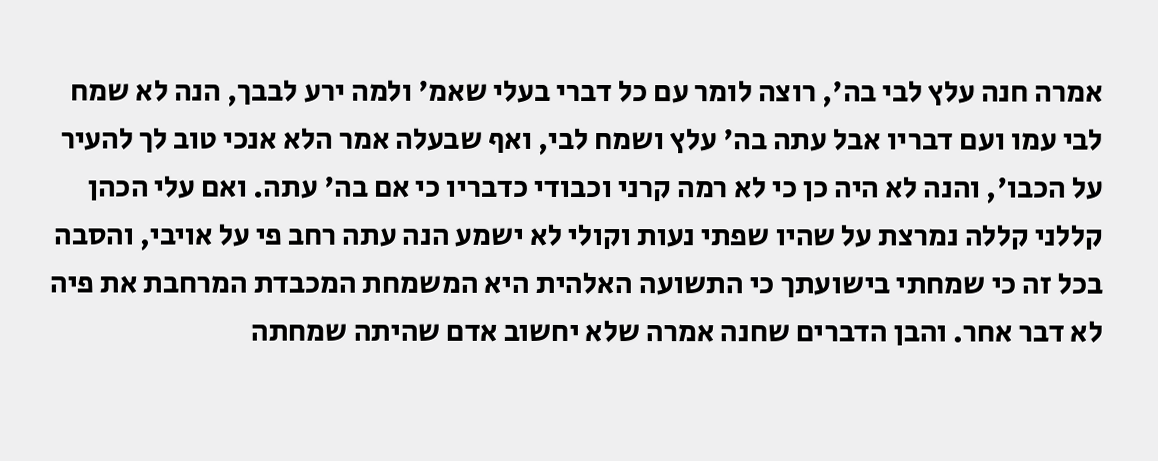אמרה חנה עלץ לבי בה', רוצה לומר עם כל דברי בעלי שאמ' ולמה ירע לבבך, הנה לא שמח לבי עמו ועם דבריו אבל עתה בה' עלץ ושמח לבי, ואף שבעלה אמר הלא אנכי טוב לך להעיר על הכבו', והנה לא היה כן כי לא רמה קרני וכבודי כדבריו כי אם בה' עתה. ואם עלי הכהן קללני קללה נמרצת על שהיו שפתי נעות וקולי לא ישמע הנה עתה רחב פי על אויבי, והסבה בכל זה כי שמחתי בישועתך כי התשועה האלהית היא המשמחת המכבדת המרחבת את פיה לא דבר אחר. והבן הדברים שחנה אמרה שלא יחשוב אדם שהיתה שמחתה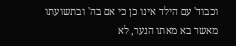וכבוד' עם הילד אינו כן כי אם בה' ובתשועתו מאשר בא מאתו הנער, לא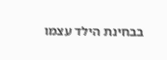בבחינת הילד עצמו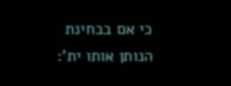כי אם בבחינת הנותן אותו ית':